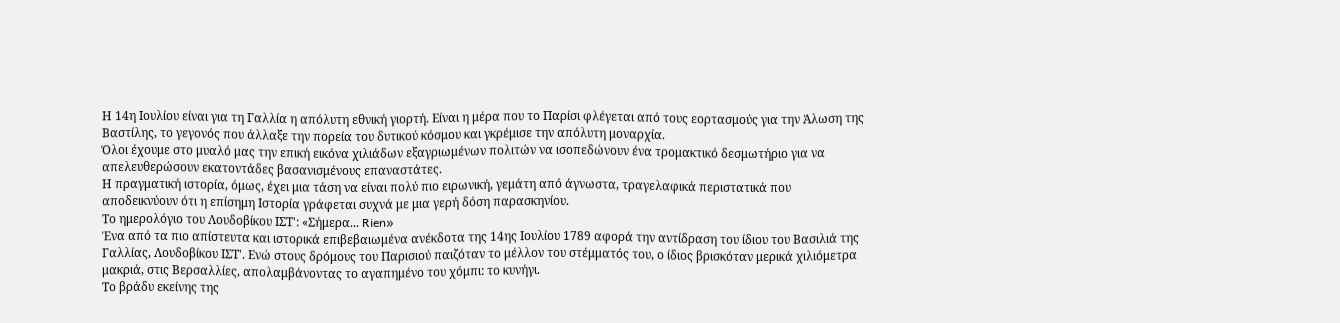Η 14η Ιουλίου είναι για τη Γαλλία η απόλυτη εθνική γιορτή. Είναι η μέρα που το Παρίσι φλέγεται από τους εορτασμούς για την Άλωση της Βαστίλης, το γεγονός που άλλαξε την πορεία του δυτικού κόσμου και γκρέμισε την απόλυτη μοναρχία.
Όλοι έχουμε στο μυαλό μας την επική εικόνα χιλιάδων εξαγριωμένων πολιτών να ισοπεδώνουν ένα τρομακτικό δεσμωτήριο για να απελευθερώσουν εκατοντάδες βασανισμένους επαναστάτες.
Η πραγματική ιστορία, όμως, έχει μια τάση να είναι πολύ πιο ειρωνική, γεμάτη από άγνωστα, τραγελαφικά περιστατικά που αποδεικνύουν ότι η επίσημη Ιστορία γράφεται συχνά με μια γερή δόση παρασκηνίου.
Το ημερολόγιο του Λουδοβίκου ΙΣΤ': «Σήμερα... Rien»
Ένα από τα πιο απίστευτα και ιστορικά επιβεβαιωμένα ανέκδοτα της 14ης Ιουλίου 1789 αφορά την αντίδραση του ίδιου του Βασιλιά της Γαλλίας, Λουδοβίκου ΙΣΤ'. Ενώ στους δρόμους του Παρισιού παιζόταν το μέλλον του στέμματός του, ο ίδιος βρισκόταν μερικά χιλιόμετρα μακριά, στις Βερσαλλίες, απολαμβάνοντας το αγαπημένο του χόμπι: το κυνήγι.
Το βράδυ εκείνης της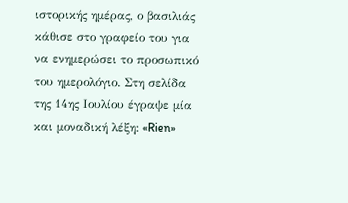ιστορικής ημέρας, ο βασιλιάς κάθισε στο γραφείο του για να ενημερώσει το προσωπικό του ημερολόγιο. Στη σελίδα της 14ης Ιουλίου έγραψε μία και μοναδική λέξη: «Rien»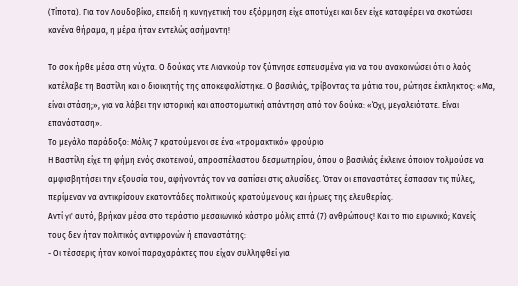(Τίποτα). Για τον Λουδοβίκο, επειδή η κυνηγετική του εξόρμηση είχε αποτύχει και δεν είχε καταφέρει να σκοτώσει κανένα θήραμα, η μέρα ήταν εντελώς ασήμαντη!

Το σοκ ήρθε μέσα στη νύχτα. Ο δούκας ντε Λιανκούρ τον ξύπνησε εσπευσμένα για να του ανακοινώσει ότι ο λαός κατέλαβε τη Βαστίλη και ο διοικητής της αποκεφαλίστηκε. Ο βασιλιάς, τρίβοντας τα μάτια του, ρώτησε έκπληκτος: «Μα, είναι στάση;», για να λάβει την ιστορική και αποστομωτική απάντηση από τον δούκα: «Όχι, μεγαλειότατε. Είναι επανάσταση».
Το μεγάλο παράδοξο: Μόλις 7 κρατούμενοι σε ένα «τρομακτικό» φρούριο
Η Βαστίλη είχε τη φήμη ενός σκοτεινού, απροσπέλαστου δεσμωτηρίου, όπου ο βασιλιάς έκλεινε όποιον τολμούσε να αμφισβητήσει την εξουσία του, αφήνοντάς τον να σαπίσει στις αλυσίδες. Όταν οι επαναστάτες έσπασαν τις πύλες, περίμεναν να αντικρίσουν εκατοντάδες πολιτικούς κρατούμενους και ήρωες της ελευθερίας.
Αντί γι' αυτό, βρήκαν μέσα στο τεράστιο μεσαιωνικό κάστρο μόλις επτά (7) ανθρώπους! Και το πιο ειρωνικό; Κανείς τους δεν ήταν πολιτικός αντιφρονών ή επαναστάτης:
- Οι τέσσερις ήταν κοινοί παραχαράκτες που είχαν συλληφθεί για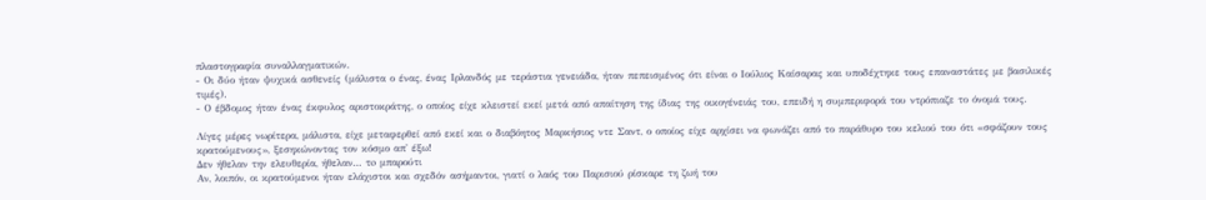πλαστογραφία συναλλαγματικών.
- Οι δύο ήταν ψυχικά ασθενείς (μάλιστα ο ένας, ένας Ιρλανδός με τεράστια γενειάδα, ήταν πεπεισμένος ότι είναι ο Ιούλιος Καίσαρας και υποδέχτηκε τους επαναστάτες με βασιλικές τιμές).
- Ο έβδομος ήταν ένας έκφυλος αριστοκράτης, ο οποίος είχε κλειστεί εκεί μετά από απαίτηση της ίδιας της οικογένειάς του, επειδή η συμπεριφορά του ντρόπιαζε το όνομά τους.

Λίγες μέρες νωρίτερα, μάλιστα, είχε μεταφερθεί από εκεί και ο διαβόητος Μαρκήσιος ντε Σαντ, ο οποίος είχε αρχίσει να φωνάζει από το παράθυρο του κελιού του ότι «σφάζουν τους κρατούμενους», ξεσηκώνοντας τον κόσμο απ' έξω!
Δεν ήθελαν την ελευθερία, ήθελαν... τo μπαρούτι
Αν, λοιπόν, οι κρατούμενοι ήταν ελάχιστοι και σχεδόν ασήμαντοι, γιατί ο λαός του Παρισιού ρίσκαρε τη ζωή του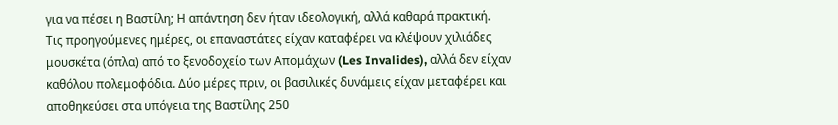για να πέσει η Βαστίλη; Η απάντηση δεν ήταν ιδεολογική, αλλά καθαρά πρακτική.
Τις προηγούμενες ημέρες, οι επαναστάτες είχαν καταφέρει να κλέψουν χιλιάδες μουσκέτα (όπλα) από το ξενοδοχείο των Απομάχων (Les Invalides), αλλά δεν είχαν καθόλου πολεμοφόδια. Δύο μέρες πριν, οι βασιλικές δυνάμεις είχαν μεταφέρει και αποθηκεύσει στα υπόγεια της Βαστίλης 250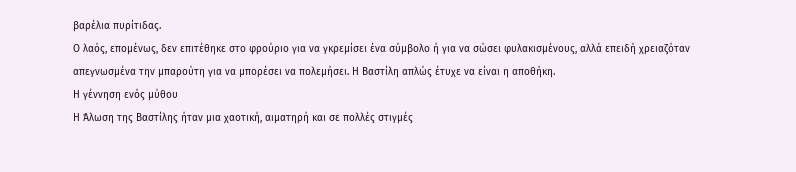βαρέλια πυρίτιδας.
Ο λαός, επομένως, δεν επιτέθηκε στο φρούριο για να γκρεμίσει ένα σύμβολο ή για να σώσει φυλακισμένους, αλλά επειδή χρειαζόταν απεγνωσμένα την μπαρούτη για να μπορέσει να πολεμήσει. Η Βαστίλη απλώς έτυχε να είναι η αποθήκη.
Η γέννηση ενός μύθου
Η Άλωση της Βαστίλης ήταν μια χαοτική, αιματηρή και σε πολλές στιγμές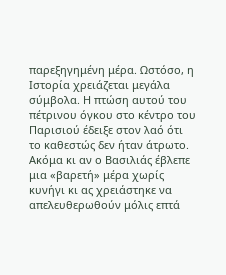παρεξηγημένη μέρα. Ωστόσο, η Ιστορία χρειάζεται μεγάλα σύμβολα. Η πτώση αυτού του πέτρινου όγκου στο κέντρο του Παρισιού έδειξε στον λαό ότι το καθεστώς δεν ήταν άτρωτο.
Ακόμα κι αν ο Βασιλιάς έβλεπε μια «βαρετή» μέρα χωρίς κυνήγι κι ας χρειάστηκε να απελευθερωθούν μόλις επτά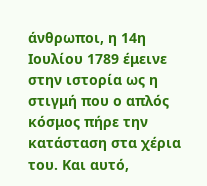άνθρωποι, η 14η Ιουλίου 1789 έμεινε στην ιστορία ως η στιγμή που ο απλός κόσμος πήρε την κατάσταση στα χέρια του. Και αυτό,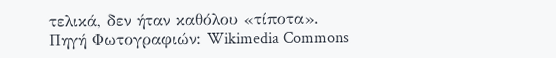τελικά, δεν ήταν καθόλου «τίποτα».
Πηγή Φωτογραφιών: Wikimedia Commons